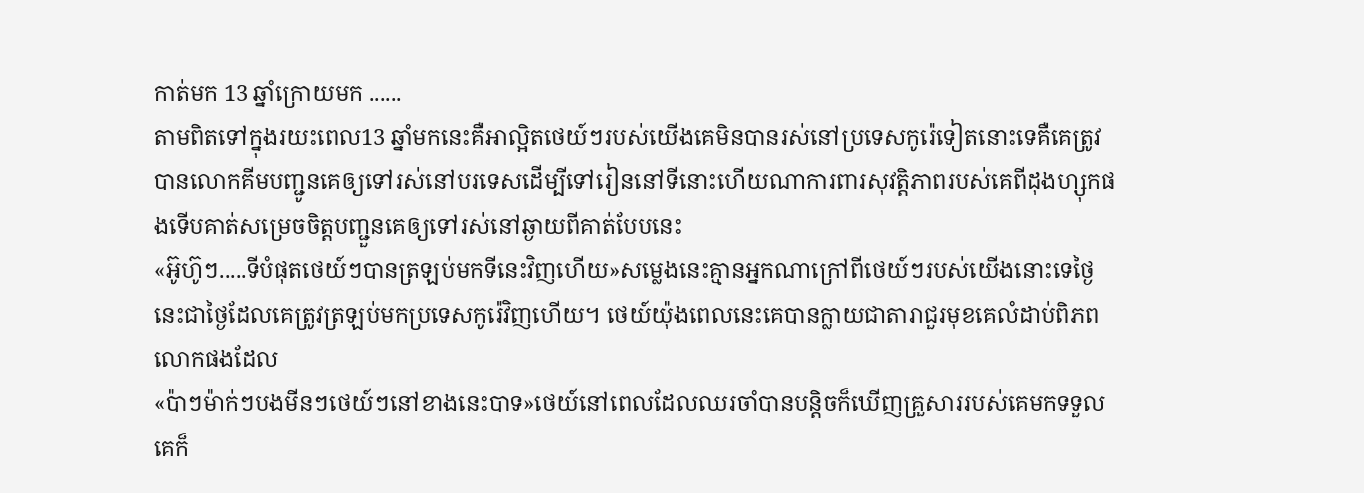កាត់មក 13 ឆ្នាំក្រោយមក ......
តាមពិតទៅក្នុងរយះពេល13 ឆ្នាំមកនេះគឺអាល្អិតថេយ៍ៗរបស់យើងគេមិនបានរស់នៅប្រទេសកូរ៉េទៀតនោះទេគឺគេត្រូវបានលោកគីមបញ្ជូនគេឲ្យទៅរស់នៅបរទេសដើម្បីទៅរៀននៅទីនោះហើយណាការពារសុវត្តិភាពរបស់គេពីដុងហ្សុកផងទើបគាត់សម្រេចចិត្តបញ្ជួនគេឲ្យទៅរស់នៅឆ្ងាយពីគាត់បែបនេះ
«អ៊ូហ៊ូៗ.....ទីបំផុតថេយ៍ៗបានត្រឡប់មកទីនេះវិញហើយ»សម្លេងនេះគ្មានអ្នកណាក្រៅពីថេយ៍ៗរបស់យើងនោះទេថ្ងៃនេះជាថ្ងៃដែលគេត្រូវត្រឡប់មកប្រទេសកូរ៉េវិញហើយ។ ថេយ៍យ៉ុងពេលនេះគេបានក្លាយជាតារាជួរមុខគេលំដាប់ពិភពលោកផងដែល
«ប៉ាៗម៉ាក់ៗបងមីនៗថេយ៍ៗនៅខាងនេះបាទ»ថេយ៍នៅពេលដែលឈរចាំបានបន្តិចក៏ឃើញគ្រួសាររបស់គេមកទទួលគេក៏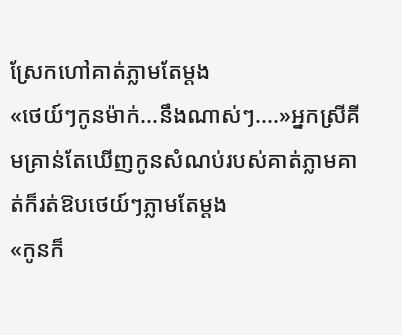ស្រែកហៅគាត់ភ្លាមតែម្ដង
«ថេយ៍ៗកូនម៉ាក់...នឹងណាស់ៗ....»អ្នកស្រីគីមគ្រាន់តែឃើញកូនសំណប់របស់គាត់ភ្លាមគាត់ក៏រត់ឱបថេយ៍ៗភ្លាមតែម្ដង
«កូនក៏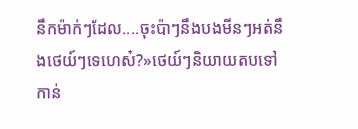នឹកម៉ាក់ៗដែល....ចុះប៉ាៗនឹងបងមីនៗអត់នឹងថេយ៍ៗទេហេស៎?»ថេយ៍ៗនិយាយតបទៅកាន់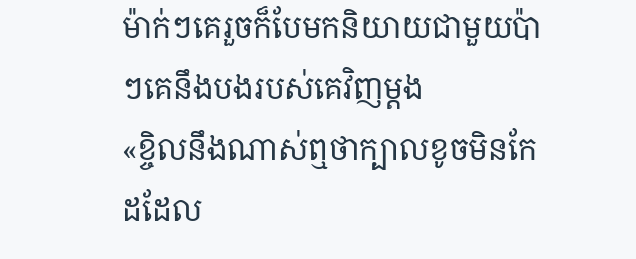ម៉ាក់ៗគេរួចក៏បែមកនិយាយជាមួយប៉ាៗគេនឹងបងរបស់គេវិញម្ដង
«ខ្ចិលនឹងណាស់ឮថាក្បាលខូចមិនកែដដែល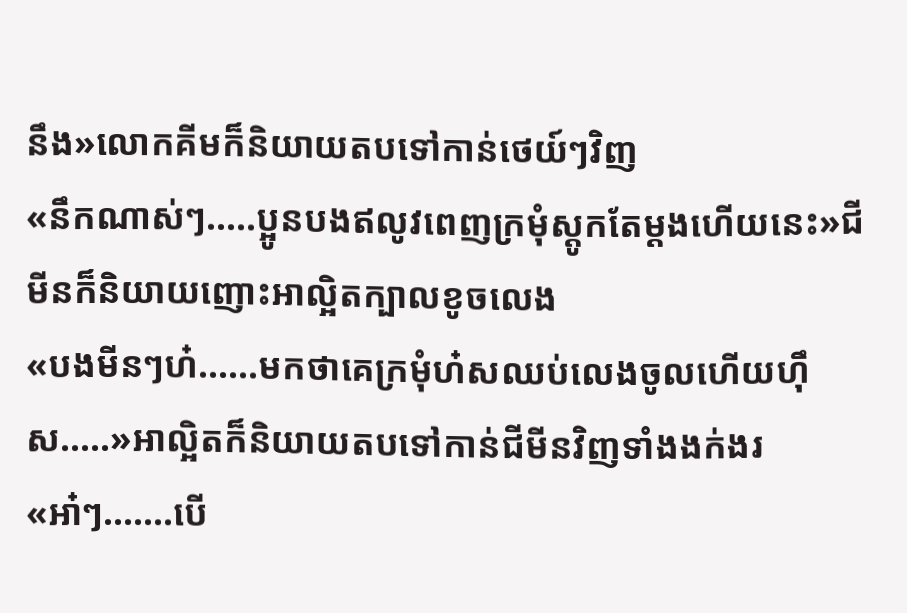នឹង»លោកគីមក៏និយាយតបទៅកាន់ថេយ៍ៗវិញ
«នឹកណាស់ៗ.....ប្អូនបងឥលូវពេញក្រមុំស្ដូកតែម្ដងហើយនេះ»ជីមីនក៏និយាយញោះអាល្អិតក្បាលខូចលេង
«បងមីនៗហ៎......មកថាគេក្រមុំហ៎សឈប់លេងចូលហើយហុឹស.....»អាល្អិតក៏និយាយតបទៅកាន់ជីមីនវិញទាំងងក់ងរ
«អា៎ៗ.......បើ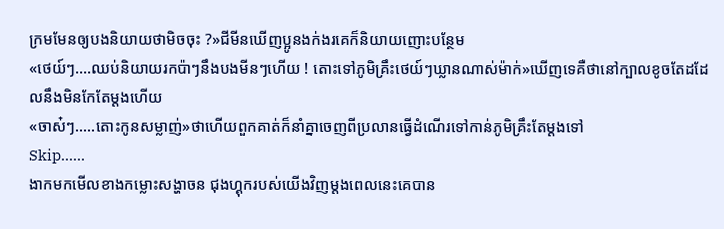ក្រមមែនឲ្យបងនិយាយថាមិចចុះ ?»ជីមីនឃើញប្អូនងក់ងរគេក៏និយាយញោះបន្ថែម
«ថេយ៍ៗ....ឈប់និយាយរកប៉ាៗនឹងបងមីនៗហើយ ! តោះទៅភូមិគ្រឹះថេយ៍ៗឃ្លានណាស់ម៉ាក់»ឃើញទេគឺថានៅក្បាលខូចតែដដែលនឹងមិនកែតែម្ដងហើយ
«ចាស៎ៗ.....តោះកូនសម្លាញ់»ថាហើយពួកគាត់ក៏នាំគ្នាចេញពីប្រលានធ្វើដំណើរទៅកាន់ភូមិគ្រឹះតែម្ដងទៅ
Skip......
ងាកមកមើលខាងកម្លោះសង្ហាចន ជុងហ្គុករបស់យើងវិញម្ដងពេលនេះគេបាន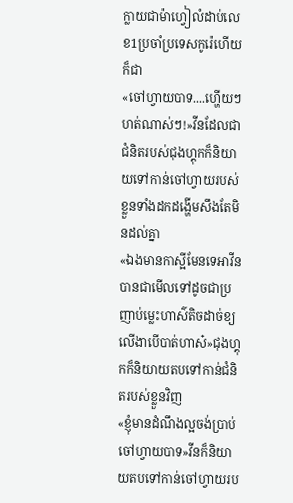ក្លាយជាម៉ាហ្វៀលំដាប់លេខ1ប្រចាំប្រទេសកូរ៉េហើយក៏ជា
«ចៅហ្វាយបាទ....ហ្ហើយៗហត់ណាស់ៗ!»វីនដែលជាជំនិតរបស់ជុងហ្គុកក៏និយាយទៅកាន់ចៅហ្វាយរបស់ខ្លួនទាំងដកដង្ហើមសឹងតែមិនដល់គ្នា
«ឯងមានកាស្អីមែនទេអាវីនបានជាមើលទៅដូចជាប្រញាប់ម្លេះហាស៌តិចដាច់ខ្យលើងាបើបាត់ហាស៎»ជុងហ្គុកក៏និយាយតបទៅកាន់ជំនិតរបស់ខ្លួនវិញ
«ខ្ញុំមានដំណឹងល្អចង់ប្រាប់ចៅហ្វាយបាទ»វីនក៏និយាយតបទៅកាន់ចៅហ្វាយរប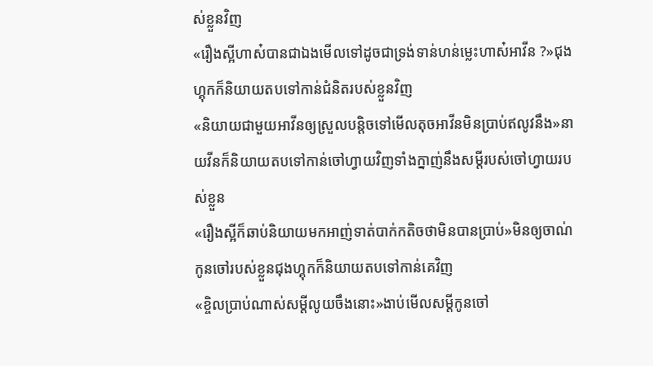ស់ខ្លួនវិញ
«រឿងស្អីហាស៎បានជាឯងមើលទៅដូចជាទ្រង់ទាន់ហន់ម្លេះហាស៎អាវីន ?»ជុងហ្គុកក៏និយាយតបទៅកាន់ជំនិតរបស់ខ្លួនវិញ
«និយាយជាមួយអាវីនឲ្យស្រួលបន្តិចទៅមើលតុចអាវីនមិនប្រាប់ឥលូវនឹង»នាយវីនក៏និយាយតបទៅកាន់ចៅហ្វាយវិញទាំងក្នាញ់នឹងសម្ដីរបស់ចៅហ្វាយរបស់ខ្លួន
«រឿងស្អីក៏ឆាប់និយាយមកអាញ់ទាត់បាក់កតិចថាមិនបានប្រាប់»មិនឲ្យចាណ់កូនចៅរបស់ខ្លួនជុងហ្គុកក៏និយាយតបទៅកាន់គេវិញ
«ខ្ចិលប្រាប់ណាស់សម្ដីលូយចឹងនោះ»ងាប់មើលសម្ដីកូនចៅ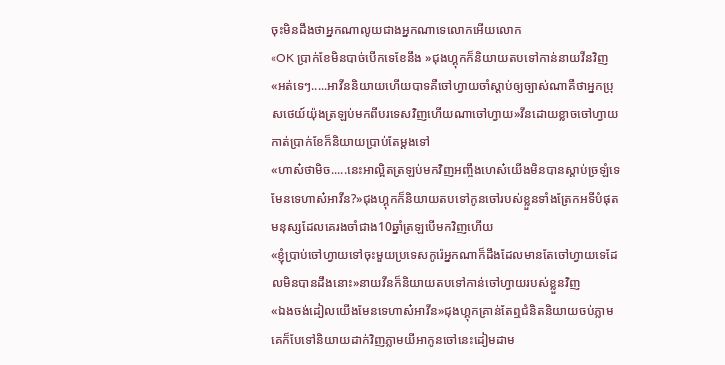ចុះមិនដឹងថាអ្នកណាលូយជាងអ្នកណាទេលោកអើយលោក
«OK ប្រាក់ខែមិនបាច់បើកទេខែនឹង »ជុងហ្គុកក៏និយាយតបទៅកាន់នាយវីនវិញ
«អត់ទេៗ.....អាវីននិយាយហើយបាទគឺចៅហ្វាយចាំស្ដាប់ឲ្យច្បាស់ណាគឺថាអ្នកប្រុសថេយ៍យ៉ុងត្រឡប់មកពីបរទេសវិញហើយណាចៅហ្វាយ»វីនដោយខ្លាចចៅហ្វាយកាត់ប្រាក់ខែក៏និយាយប្រាប់តែម្ដងទៅ
«ហាស៎ថាមិច.....នេះអាល្អិតត្រឡប់មកវិញអញ្ចឹងហេស៎យើងមិនបានស្ដាប់ច្រឡំទេមែនទេហាស៎អាវីន?»ជុងហ្គុកក៏និយាយតបទៅកូនចៅរបស់ខ្លួនទាំងត្រែកអទីបំផុតមនុស្សដែលគេរងចាំជាង10ឆ្នាំត្រឡបើមកវិញហើយ
«ខ្ញុំប្រាប់ចៅហ្វាយទៅចុះមួយប្រទេសកូរ៉េអ្នកណាក៏ដឹងដែលមានតែចៅហ្វាយទេដែលមិនបានដឹងនោះ»នាយវីនក៏និយាយតបទៅកាន់ចៅហ្វាយរបស់ខ្លួនវិញ
«ឯងចង់ដៀលយើងមែនទេហាស៎អាវីន»ជុងហ្គុកគ្រាន់តែឮជំនិតនិយាយចប់ភ្លាមគេក៏បែទៅនិយាយដាក់វិញភ្លាមយីអាកូនចៅនេះដៀមដាម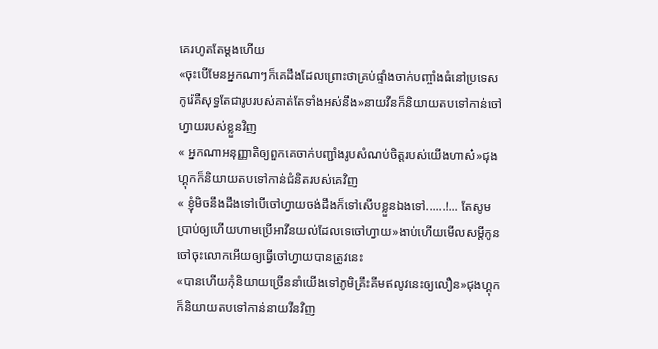គេរហូតតែម្ដងហើយ
«ចុះបើមែនអ្នកណាៗក៏គេដឹងដែលព្រោះថាគ្រប់ផ្ទាំងចាក់បញ្ចាំងធំនៅប្រទេសកូរ៉េគឺសុទ្ធតែជារូបរបស់គាត់តែទាំងអស់នឹង»នាយវីនក៏និយាយតបទៅកាន់ចៅហ្វាយរបស់ខ្លួនវិញ
« អ្នកណាអនុញ្ញាតិឲ្យពួកគេចាក់បញ្ជាំងរូបសំណប់ចិត្តរបស់យើងហាស៎»ជុងហ្គុកក៏និយាយតបទៅកាន់ជំនិតរបស់គេវិញ
« ខ្ញុំមិចនឹងដឹងទៅបើចៅហ្វាយចង់ដឹងក៏ទៅសើបខ្លួនឯងទៅ......!... តែសូមប្រាប់ឲ្យហើយហាមប្រើអាវីនយល់ដែលទេចៅហ្វាយ»ងាប់ហើយមើលសម្ដីកូនចៅចុះលោកអើយឲ្យធ្វើចៅហ្វាយបានត្រូវនេះ
«បានហើយកុំនិយាយច្រើននាំយើងទៅភូមិគ្រឹះគីមឥលូវនេះឲ្យលឿន»ជុងហ្គុកក៏និយាយតបទៅកាន់នាយវីនវិញ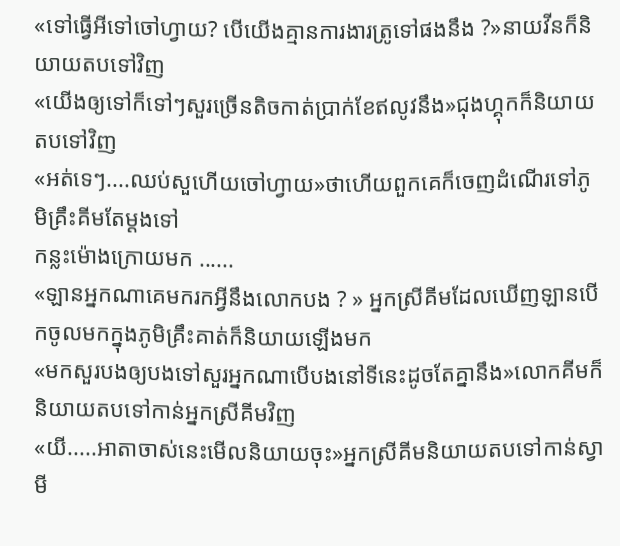«ទៅធ្វើអីទៅចៅហ្វាយ? បើយើងគ្មានការងារត្រូទៅផងនឹង ?»នាយវីនក៏និយាយតបទៅវិញ
«យើងឲ្យទៅក៏ទៅៗសួរច្រើនតិចកាត់ប្រាក់ខែឥលូវនឹង»ជុងហ្គុកក៏និយាយតបទៅវិញ
«អត់ទេៗ....ឈប់សួហើយចៅហ្វាយ»ថាហើយពួកគេក៏ចេញដំណើរទៅភូមិគ្រឹះគីមតែម្ដងទៅ
កន្លះម៉ោងក្រោយមក ......
«ឡានអ្នកណាគេមករកអ្វីនឹងលោកបង ? » អ្នកស្រីគីមដែលឃើញឡានបើកចូលមកក្នុងភូមិគ្រឹះគាត់ក៏និយាយឡើងមក
«មកសួរបងឲ្យបងទៅសួរអ្នកណាបើបងនៅទីនេះដូចតែគ្នានឹង»លោកគីមក៏និយាយតបទៅកាន់អ្នកស្រីគីមវិញ
«យី.....អាតាចាស់នេះមើលនិយាយចុះ»អ្នកស្រីគីមនិយាយតបទៅកាន់ស្វាមី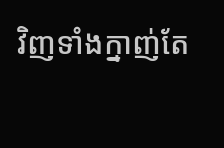វិញទាំងក្នាញ់តែ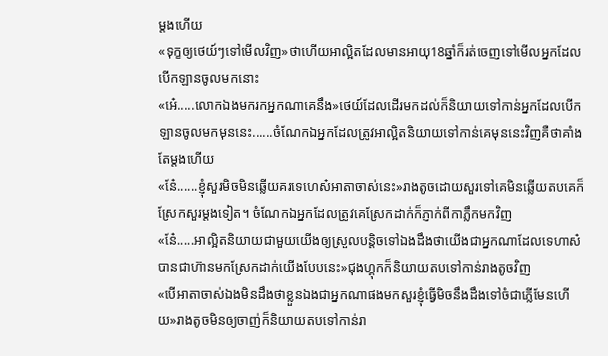ម្ដងហើយ
«ទុក្ខឲ្យថេយ៍ៗទៅមើលវិញ»ថាហើយអាល្អិតដែលមានអាយុ18ឆ្នាំក៏រត់ចេញទៅមើលអ្នកដែលបើកឡានចូលមកនោះ
«អ៎េ.....លោកឯងមករកអ្នកណាគេនឹង»ថេយ៍ដែលដើរមកដល់ក៏និយាយទៅកាន់អ្នកដែលបើកឡានចូលមកមុននេះ......ចំណែកឯអ្នកដែលត្រូវអាល្អិតនិយាយទៅកាន់គេមុននេះវិញគឺថាគាំងតែម្ដងហើយ
«នែ៎......ខ្ញុំសួរមិចមិនឆ្លើយគរទេហេស៎អាតាចាស់នេះ»រាងតូចដោយសួរទៅគេមិនឆ្លើយតបគេក៏ស្រែកសួរម្ដងទៀត។ ចំណែកឯអ្នកដែលត្រូវគេស្រែកដាក់ក៏ភ្ញាក់ពីកាភ្លឹកមកវិញ
«ន៎ែ.....អាល្អិតនិយាយជាមួយយើងឲ្យស្រួលបន្តិចទៅឯងដឹងថាយើងជាអ្នកណាដែលទេហាស៎បានជាហ៊ានមកស្រែកដាក់យើងបែបនេះ»ជុងហ្គុកក៏និយាយតបទៅកាន់រាងតូចវិញ
«បើអាតាចាស់ឯងមិនដឹងថាខ្លួនឯងជាអ្នកណាផងមកសួរខ្ញុំធ្វើមិចនឹងដឹងទៅចំជាភ្លើមែនហើយ»រាងតូចមិនឲ្យចាញ់ក៏និយាយតបទៅកាន់រា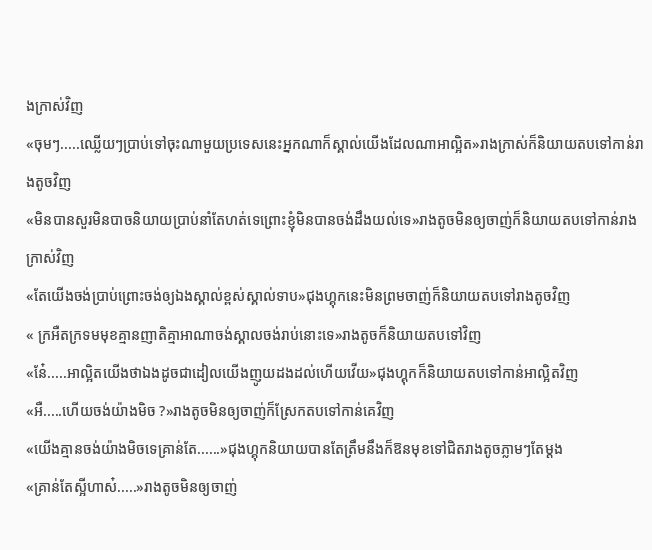ងក្រាស់វិញ
«ចុមៗ.....ឈ្លើយៗប្រាប់ទៅចុះណាមួយប្រទេសនេះអ្នកណាក៏ស្គាល់យើងដែលណាអាល្អិត»រាងក្រាស់ក៏និយាយតបទៅកាន់រាងតូចវិញ
«មិនបានសួរមិនបាចនិយាយប្រាប់នាំតែហត់ទេព្រោះខ្ញុំមិនបានចង់ដឹងយល់ទេ»រាងតូចមិនឲ្យចាញ់ក៏និយាយតបទៅកាន់រាងក្រាស់វិញ
«តែយើងចង់ប្រាប់ព្រោះចង់ឲ្យឯងស្គាល់ខ្ពស់ស្គាល់ទាប»ជុងហ្គុកនេះមិនព្រមចាញ់ក៏និយាយតបទៅរាងតូចវិញ
« ក្រអឺតក្រទមមុខគ្មានញាតិគ្មាអាណាចង់ស្គាលចង់រាប់នោះទេ»រាងតូចក៏និយាយតបទៅវិញ
«នែ៎.....អាល្អិតយើងថាឯងដូចជាដៀលយើងញូយដងដល់ហើយវើយ»ជុងហ្គុកក៏និយាយតបទៅកាន់អាល្អិតវិញ
«អឺ.....ហើយចង់យ៉ាងមិច ?»រាងតូចមិនឲ្យចាញ់ក៏ស្រែកតបទៅកាន់គេវិញ
«យើងគ្មានចង់យ៉ាងមិចទេគ្រាន់តែ......»ជុងហ្គុកនិយាយបានតែត្រឹមនឹងក៏ឱនមុខទៅជិតរាងតូចភ្លាមៗតែម្ដង
«គ្រាន់តែស្អីហាស៎.....»រាងតូចមិនឲ្យចាញ់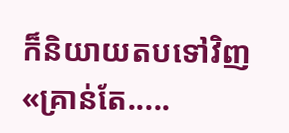ក៏និយាយតបទៅវិញ
«គ្រាន់តែ.....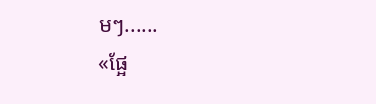មៗ......
«ផ្អែ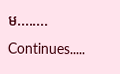ម........
Continues.....